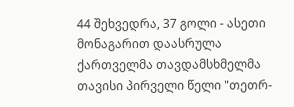44 შეხვედრა, 37 გოლი - ასეთი მონაგარით დაასრულა ქართველმა თავდამსხმელმა თავისი პირველი წელი "თეთრ-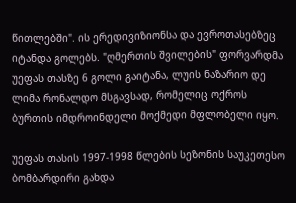წითლებში". ის ერედივიზიონსა და ევროთასებზეც იტანდა გოლებს. "ღმერთის შვილების" ფორვარდმა უეფას თასზე 6 გოლი გაიტანა, ლუის ნაზარიო დე ლიმა რონალდო მსგავსად, რომელიც ოქროს ბურთის იმდროინდელი მოქმედი მფლობელი იყო.

უეფას თასის 1997-1998 წლების სეზონის საუკეთესო ბომბარდირი გახდა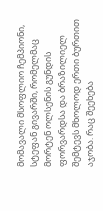მომავალი მსოფლიო ჩემპიონი, სტეფან გივარში, რომელმაც მორტენ ოლსენის გუნდის ფორვარდსა და ბრაზილიელ შემტევს მხოლოდ ერთი ბურთით აჯობა. რაც შეეხება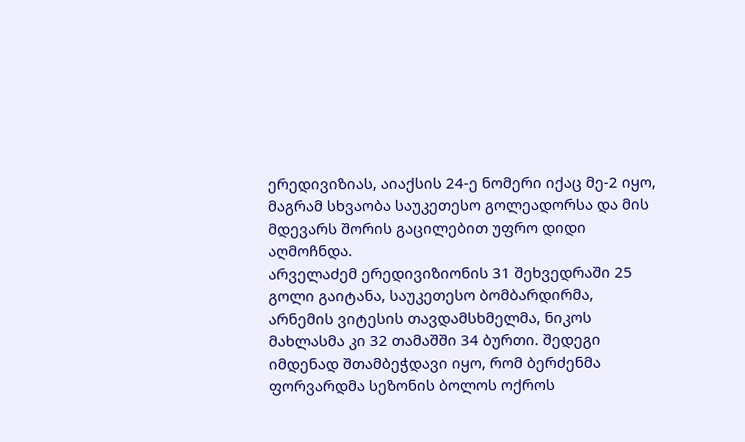ერედივიზიას, აიაქსის 24-ე ნომერი იქაც მე-2 იყო, მაგრამ სხვაობა საუკეთესო გოლეადორსა და მის მდევარს შორის გაცილებით უფრო დიდი აღმოჩნდა.
არველაძემ ერედივიზიონის 31 შეხვედრაში 25 გოლი გაიტანა, საუკეთესო ბომბარდირმა, არნემის ვიტესის თავდამსხმელმა, ნიკოს მახლასმა კი 32 თამაშში 34 ბურთი. შედეგი იმდენად შთამბეჭდავი იყო, რომ ბერძენმა ფორვარდმა სეზონის ბოლოს ოქროს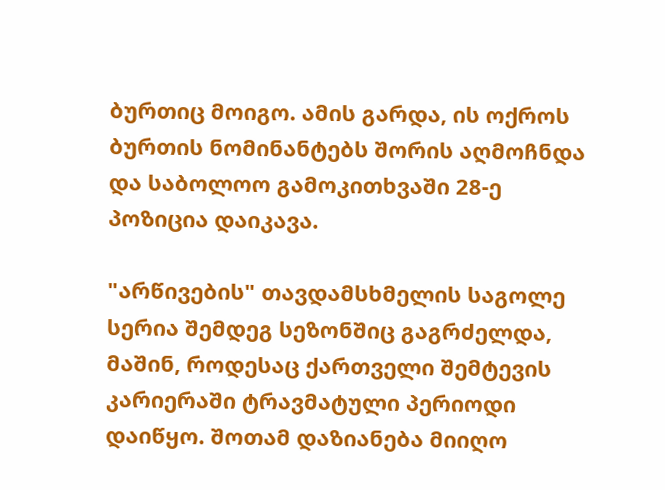ბურთიც მოიგო. ამის გარდა, ის ოქროს ბურთის ნომინანტებს შორის აღმოჩნდა და საბოლოო გამოკითხვაში 28-ე პოზიცია დაიკავა.

"არწივების" თავდამსხმელის საგოლე სერია შემდეგ სეზონშიც გაგრძელდა, მაშინ, როდესაც ქართველი შემტევის კარიერაში ტრავმატული პერიოდი დაიწყო. შოთამ დაზიანება მიიღო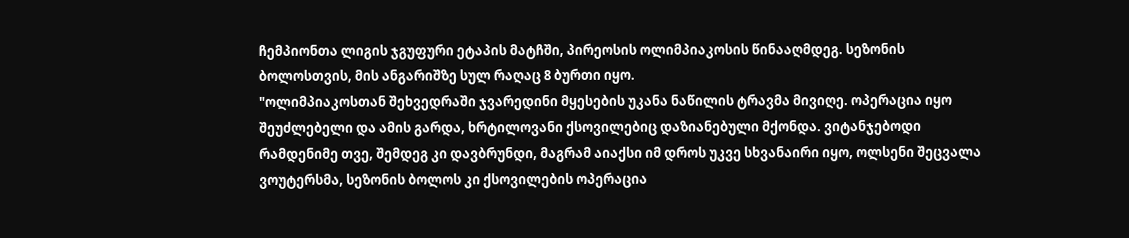ჩემპიონთა ლიგის ჯგუფური ეტაპის მატჩში, პირეოსის ოლიმპიაკოსის წინააღმდეგ. სეზონის ბოლოსთვის, მის ანგარიშზე სულ რაღაც 8 ბურთი იყო.
"ოლიმპიაკოსთან შეხვედრაში ჯვარედინი მყესების უკანა ნაწილის ტრავმა მივიღე. ოპერაცია იყო შეუძლებელი და ამის გარდა, ხრტილოვანი ქსოვილებიც დაზიანებული მქონდა. ვიტანჯებოდი რამდენიმე თვე, შემდეგ კი დავბრუნდი, მაგრამ აიაქსი იმ დროს უკვე სხვანაირი იყო, ოლსენი შეცვალა ვოუტერსმა, სეზონის ბოლოს კი ქსოვილების ოპერაცია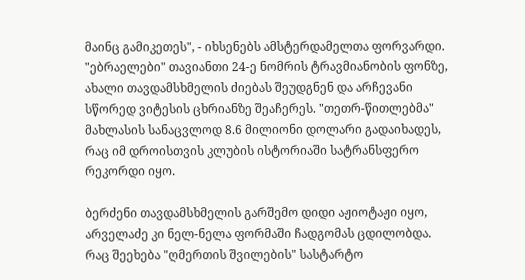მაინც გამიკეთეს", - იხსენებს ამსტერდამელთა ფორვარდი.
"ებრაელები" თავიანთი 24-ე ნომრის ტრავმიანობის ფონზე, ახალი თავდამსხმელის ძიებას შეუდგნენ და არჩევანი სწორედ ვიტესის ცხრიანზე შეაჩერეს. "თეთრ-წითლებმა" მახლასის სანაცვლოდ 8.6 მილიონი დოლარი გადაიხადეს, რაც იმ დროისთვის კლუბის ისტორიაში სატრანსფერო რეკორდი იყო.

ბერძენი თავდამსხმელის გარშემო დიდი აჟიოტაჟი იყო, არველაძე კი ნელ-ნელა ფორმაში ჩადგომას ცდილობდა. რაც შეეხება "ღმერთის შვილების" სასტარტო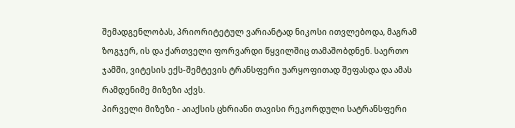შემადგენლობას, პრიორიტეტულ ვარიანტად ნიკოსი ითვლებოდა, მაგრამ ზოგჯერ, ის და ქართველი ფორვარდი წყვილშიც თამაშობდნენ. საერთო ჯამში, ვიტესის ექს-შემტევის ტრანსფერი უარყოფითად შეფასდა და ამას რამდენიმე მიზეზი აქვს.
პირველი მიზეზი - აიაქსის ცხრიანი თავისი რეკორდული სატრანსფერი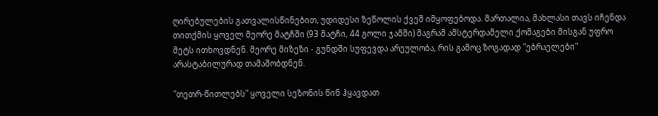ღირებულების გათვალისწინებით, უდიდესი ზეწოლის ქვეშ იმყოფებოდა. მართალია, მახლასი თავს იჩენდა თითქმის ყოველ მეორე მატჩში (93 მატჩი, 44 გოლი ჯამში) მაგრამ ამსტერდამელი ქომაგები მისგან უფრო მეტს ითხოვდნენ. მეორე მიზეზი - გუნდში სუფევდა არეულობა, რის გამოც ზოგადად "ებრაელები" არასტაბილურად თამაშობდნენ.

"თეთრ-წითლებს" ყოველი სეზონის წინ ჰყავდათ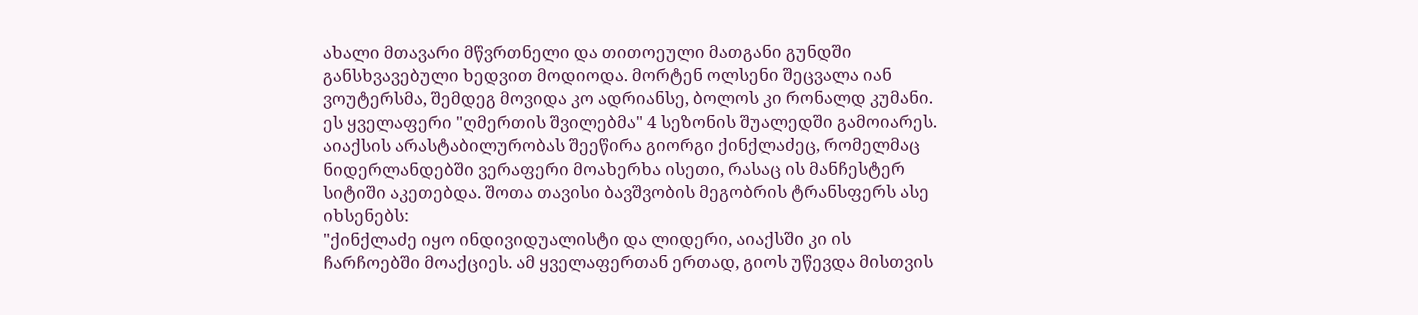ახალი მთავარი მწვრთნელი და თითოეული მათგანი გუნდში განსხვავებული ხედვით მოდიოდა. მორტენ ოლსენი შეცვალა იან ვოუტერსმა, შემდეგ მოვიდა კო ადრიანსე, ბოლოს კი რონალდ კუმანი. ეს ყველაფერი "ღმერთის შვილებმა" 4 სეზონის შუალედში გამოიარეს.
აიაქსის არასტაბილურობას შეეწირა გიორგი ქინქლაძეც, რომელმაც ნიდერლანდებში ვერაფერი მოახერხა ისეთი, რასაც ის მანჩესტერ სიტიში აკეთებდა. შოთა თავისი ბავშვობის მეგობრის ტრანსფერს ასე იხსენებს:
"ქინქლაძე იყო ინდივიდუალისტი და ლიდერი, აიაქსში კი ის ჩარჩოებში მოაქციეს. ამ ყველაფერთან ერთად, გიოს უწევდა მისთვის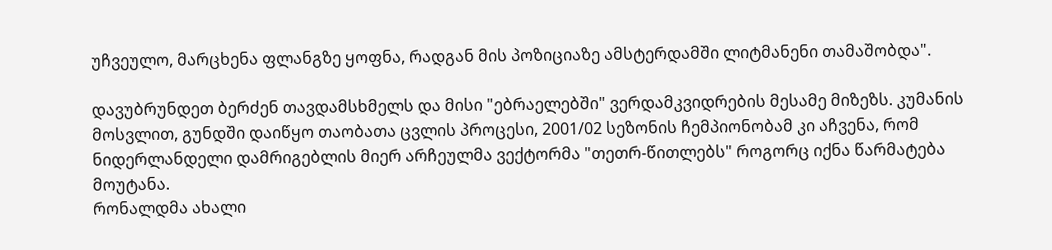უჩვეულო, მარცხენა ფლანგზე ყოფნა, რადგან მის პოზიციაზე ამსტერდამში ლიტმანენი თამაშობდა".

დავუბრუნდეთ ბერძენ თავდამსხმელს და მისი "ებრაელებში" ვერდამკვიდრების მესამე მიზეზს. კუმანის მოსვლით, გუნდში დაიწყო თაობათა ცვლის პროცესი, 2001/02 სეზონის ჩემპიონობამ კი აჩვენა, რომ ნიდერლანდელი დამრიგებლის მიერ არჩეულმა ვექტორმა "თეთრ-წითლებს" როგორც იქნა წარმატება მოუტანა.
რონალდმა ახალი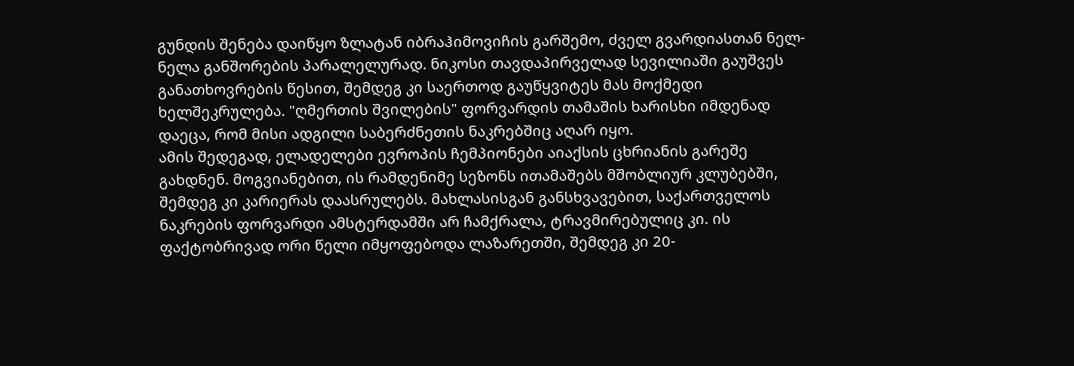გუნდის შენება დაიწყო ზლატან იბრაჰიმოვიჩის გარშემო, ძველ გვარდიასთან ნელ-ნელა განშორების პარალელურად. ნიკოსი თავდაპირველად სევილიაში გაუშვეს განათხოვრების წესით, შემდეგ კი საერთოდ გაუწყვიტეს მას მოქმედი ხელშეკრულება. "ღმერთის შვილების" ფორვარდის თამაშის ხარისხი იმდენად დაეცა, რომ მისი ადგილი საბერძნეთის ნაკრებშიც აღარ იყო.
ამის შედეგად, ელადელები ევროპის ჩემპიონები აიაქსის ცხრიანის გარეშე გახდნენ. მოგვიანებით, ის რამდენიმე სეზონს ითამაშებს მშობლიურ კლუბებში, შემდეგ კი კარიერას დაასრულებს. მახლასისგან განსხვავებით, საქართველოს ნაკრების ფორვარდი ამსტერდამში არ ჩამქრალა, ტრავმირებულიც კი. ის ფაქტობრივად ორი წელი იმყოფებოდა ლაზარეთში, შემდეგ კი 20-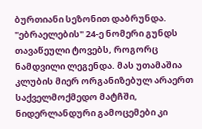ბურთიანი სეზონით დაბრუნდა.
"ებრაელების" 24-ე ნომერი გუნდს თავაწეული ტოვებს, როგორც ნამდვილი ლეგენდა. მას უთამაშია კლუბის მიერ ორგანიზებულ არაერთ საქველმოქმედო მატჩში, ნიდერლანდური გამოცემები კი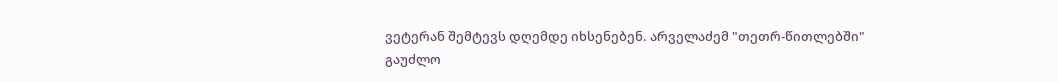ვეტერან შემტევს დღემდე იხსენებენ. არველაძემ "თეთრ-წითლებში" გაუძლო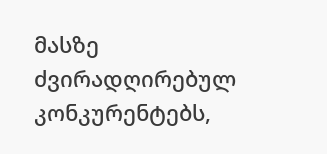მასზე ძვირადღირებულ კონკურენტებს,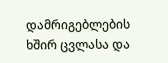დამრიგებლების ხშირ ცვლასა და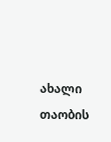ახალი თაობის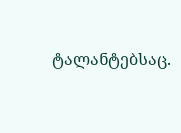ტალანტებსაც.